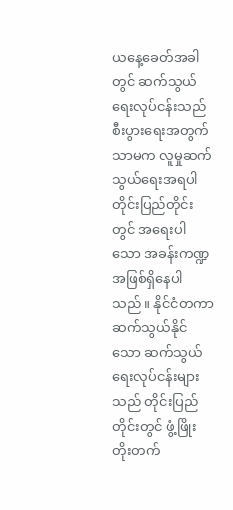ယနေ့ခေတ်အခါတွင် ဆက်သွယ်ရေးလုပ်ငန်းသည် စီးပွားရေးအတွက်သာမက လူမှုဆက်သွယ်ရေးအရပါ တိုင်းပြည်တိုင်းတွင် အရေးပါသော အခန်းကဏ္ဍအဖြစ်ရှိနေပါသည်။ နိုင်ငံတကာဆက်သွယ်နိုင်သော ဆက်သွယ်ရေးလုပ်ငန်းများသည် တိုင်းပြည်တိုင်းတွင် ဖွံ့ဖြိုးတိုးတက်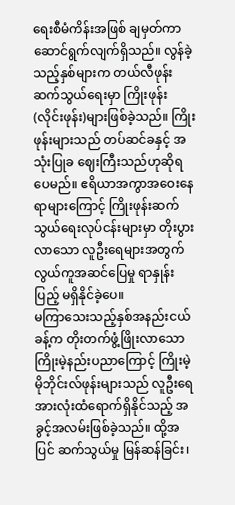ရေးစီမံကိန်းအဖြစ် ချမှတ်ကာ ဆောင်ရွက်လျက်ရှိသည်။ လွန်ခဲ့သည့်နှစ်များက တယ်လီဖုန်းဆက်သွယ်ရေးမှာ ကြိုးဖုန်း(လိုင်းဖုန်း)များဖြစ်ခဲ့သည်။ ကြိုးဖုန်းများသည် တပ်ဆင်ခနှင့် အသုံးပြုခ ဈေးကြီးသည်ဟုဆိုရပေမည်။ ဧရိယာအကွာအဝေးနေရာများကြောင့် ကြိုးဖုန်းဆက်သွယ်ရေးလုပ်ငန်းများမှာ တိုးပွားလာသော လူဦးရေများအတွက် လွယ်ကူအဆင်ပြေမှု ရာနှုန်းပြည့် မရှိနိုင်ခဲ့ပေ။
မကြာသေးသည့်နှစ်အနည်းငယ်ခန့်က တိုးတက်ဖွံ့ဖြိုးလာသော ကြိုးမဲ့နည်းပညာကြောင့် ကြိုးမဲ့ မိုဘိုင်းလ်ဖုန်းများသည် လူဦးရေအားလုံးထံရောက်ရှိနိုင်သည့် အခွင့်အလမ်းဖြစ်ခဲ့သည်။ ထို့အပြင် ဆက်သွယ်မှု မြန်ဆန်ခြင်း၊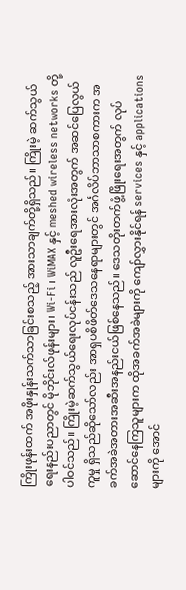ကြိုးဖုန်းထက် အဖိုးနှုန်းသက်သာခြင်းစသည့် အားသာချက်တို့ရှိသည်။ ကြိုးမဲ့ ဆက်သွယ်ရေးနည်းပညာတွင် မိုဘိုင်းလ်ဖုန်းများ၊ Wi-Fi ၊ WiMAX နှင့် meshed wireless networks တို့ပါဝင်သည်။ ကြိုးမဲ့ဆက်သွယ်ရေးလုပ်ငန်းသည် လူဦးရေအားလုံးအတွက် အဆင်ပြေလွယ်ကူမှု ရှိသည်ဆိုသော်လည်း အာရှပစိဖိတ်ဒေသနေရာများတွင် အင်္ဂလိပ်ဘာသာစကားက အခက်အခဲအတားအဆီးအနည်းငယ်ဖြစ်နေသည်။ ဒေသတိုးတက်ဖွံ့ဖြိုးရေးအတွက် လုပ်ဆောင်နေကြသူများက ထိုအခက်အခဲများကို ကျော်လွှားနိုင်ရန် services နှင့် applications များကို အောင်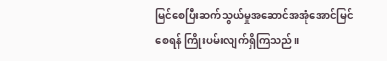မြင်စေပြီးဆက်သွယ်မှုအဆောင်အအုံအောင်မြင်စေရန် ကြိုးပမ်းလျက်ရှိကြသည်။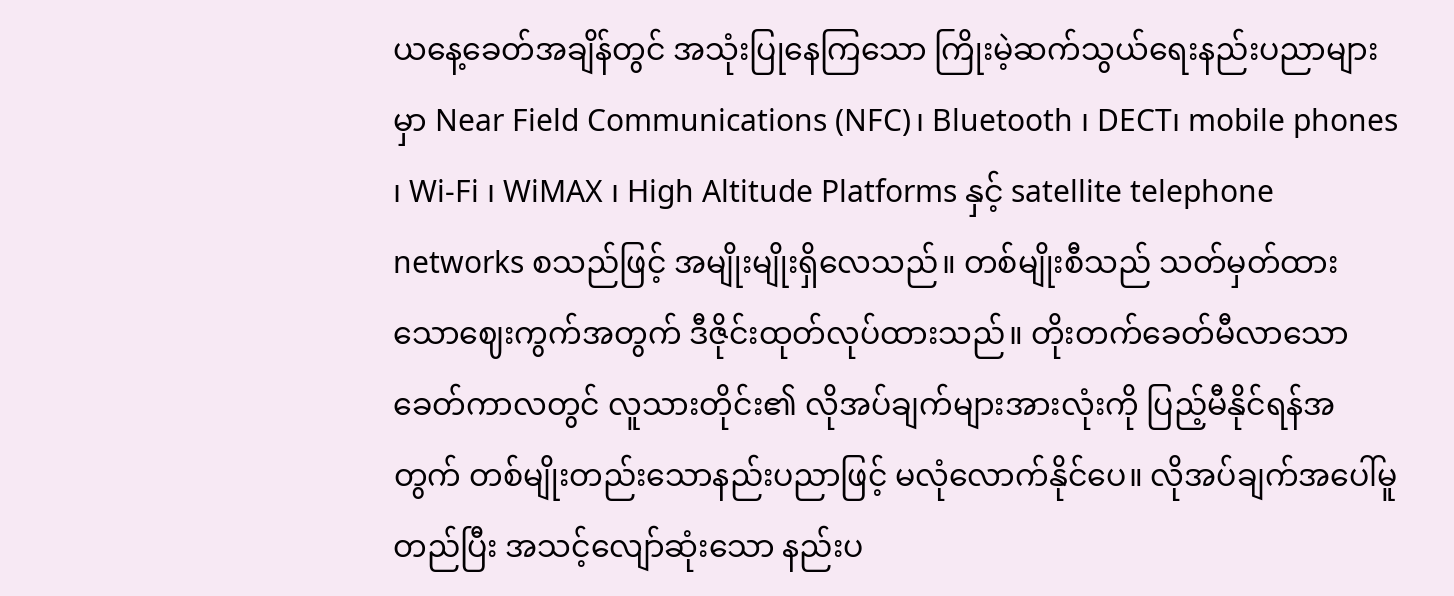ယနေ့ခေတ်အချိန်တွင် အသုံးပြုနေကြသော ကြိုးမဲ့ဆက်သွယ်ရေးနည်းပညာများမှာ Near Field Communications (NFC)၊ Bluetooth ၊ DECT၊ mobile phones ၊ Wi-Fi ၊ WiMAX ၊ High Altitude Platforms နှင့် satellite telephone networks စသည်ဖြင့် အမျိုးမျိုးရှိလေသည်။ တစ်မျိုးစီသည် သတ်မှတ်ထားသောဈေးကွက်အတွက် ဒီဇိုင်းထုတ်လုပ်ထားသည်။ တိုးတက်ခေတ်မီလာသော ခေတ်ကာလတွင် လူသားတိုင်း၏ လိုအပ်ချက်များအားလုံးကို ပြည့်မီနိုင်ရန်အတွက် တစ်မျိုးတည်းသောနည်းပညာဖြင့် မလုံလောက်နိုင်ပေ။ လိုအပ်ချက်အပေါ်မူတည်ပြီး အသင့်လျော်ဆုံးသော နည်းပ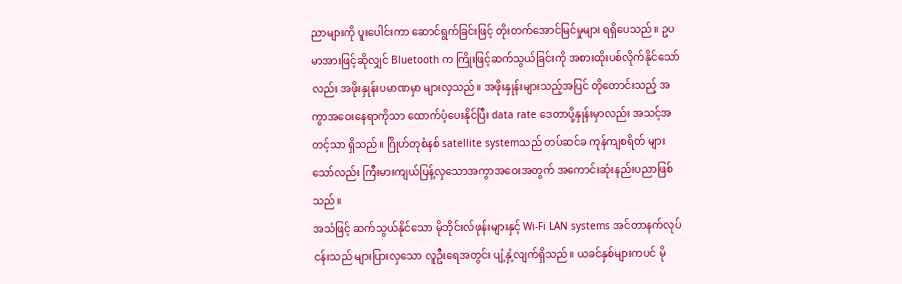ညာများကို ပူးပေါင်းကာ ဆောင်ရွက်ခြင်းဖြင့် တိုးတက်အောင်မြင်မှုများ ရရှိပေသည်။ ဥပမာအားဖြင့်ဆိုလျှင် Bluetooth က ကြိုးဖြင့်ဆက်သွယ်ခြင်းကို အစားထိုးပစ်လိုက်နိုင်သော်လည်း အဖိုးနှုန်းပမာဏမှာ များလှသည်။ အဖိုးနှုန်းများသည့်အပြင် တိုတောင်းသည့် အကွာအဝေးနေရာကိုသာ ထောက်ပံ့ပေးနိုင်ပြီး data rate ဒေတာပို့နှုန်းမှာလည်း အသင့်အတင့်သာ ရှိသည်။ ဂြိုဟ်တုစံနစ် satellite systemသည် တပ်ဆင်ခ ကုန်ကျစရိတ် များသော်လည်း ကြီးမားကျယ်ပြန့်လှသောအကွာအဝေးအတွက် အကောင်းဆုံးနည်းပညာဖြစ်သည်။
အသံဖြင့် ဆက်သွယ်နိုင်သော မိုဘိုင်းလ်ဖုန်းများနှင့် Wi-Fi LAN systems အင်တာနက်လုပ်ငန်းသည် များပြားလှသော လူဦးရေအတွင်း ပျံ့နှံ့လျက်ရှိသည်။ ယခင်နှစ်များကပင် မို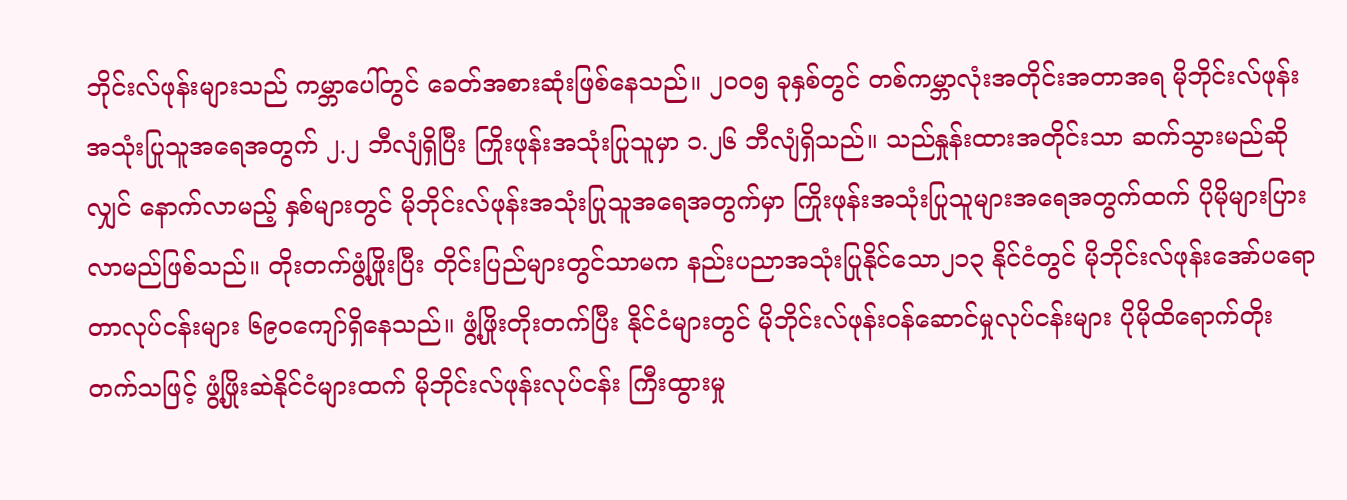ဘိုင်းလ်ဖုန်းများသည် ကမ္ဘာပေါ်တွင် ခေတ်အစားဆုံးဖြစ်နေသည်။ ၂၀၀၅ ခုနှစ်တွင် တစ်ကမ္ဘာလုံးအတိုင်းအတာအရ မိုဘိုင်းလ်ဖုန်းအသုံးပြုသူအရေအတွက် ၂.၂ ဘီလျံရှိပြီး ကြိုးဖုန်းအသုံးပြုသူမှာ ၁.၂၆ ဘီလျံရှိသည်။ သည်နှုန်းထားအတိုင်းသာ ဆက်သွားမည်ဆိုလျှင် နောက်လာမည့် နှစ်များတွင် မိုဘိုင်းလ်ဖုန်းအသုံးပြုသူအရေအတွက်မှာ ကြိုးဖုန်းအသုံးပြုသူများအရေအတွက်ထက် ပိုမိုများပြားလာမည်ဖြစ်သည်။ တိုးတက်ဖွံ့ဖြိုးပြီး တိုင်းပြည်များတွင်သာမက နည်းပညာအသုံးပြုနိုင်သော၂၁၃ နိုင်ငံတွင် မိုဘိုင်းလ်ဖုန်းအော်ပရောတာလုပ်ငန်းများ ၆၉၀ကျော်ရှိနေသည်။ ဖွံ့ဖြိုးတိုးတက်ပြီး နိုင်ငံများတွင် မိုဘိုင်းလ်ဖုန်းဝန်ဆောင်မှုလုပ်ငန်းများ ပိုမိုထိရောက်တိုးတက်သဖြင့် ဖွံ့ဖြိုးဆဲနိုင်ငံများထက် မိုဘိုင်းလ်ဖုန်းလုပ်ငန်း ကြီးထွားမှု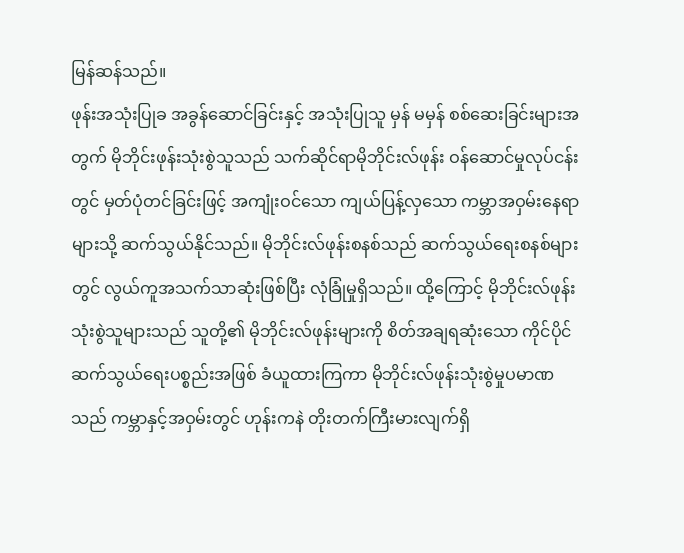မြန်ဆန်သည်။
ဖုန်းအသုံးပြုခ အခွန်ဆောင်ခြင်းနှင့် အသုံးပြုသူ မှန် မမှန် စစ်ဆေးခြင်းများအတွက် မိုဘိုင်းဖုန်းသုံးစွဲသူသည် သက်ဆိုင်ရာမိုဘိုင်းလ်ဖုန်း ဝန်ဆောင်မှုလုပ်ငန်းတွင် မှတ်ပုံတင်ခြင်းဖြင့် အကျုံးဝင်သော ကျယ်ပြန့်လှသော ကမ္ဘာအဝှမ်းနေရာများသို့ ဆက်သွယ်နိုင်သည်။ မိုဘိုင်းလ်ဖုန်းစနစ်သည် ဆက်သွယ်ရေးစနစ်များတွင် လွယ်ကူအသက်သာဆုံးဖြစ်ပြီး လုံခြုံမှုရှိသည်။ ထို့ကြောင့် မိုဘိုင်းလ်ဖုန်း သုံးစွဲသူများသည် သူတို့၏ မိုဘိုင်းလ်ဖုန်းများကို စိတ်အချရဆုံးသော ကိုင်ပိုင်ဆက်သွယ်ရေးပစ္စည်းအဖြစ် ခံယူထားကြကာ မိုဘိုင်းလ်ဖုန်းသုံးစွဲမှုပမာဏသည် ကမ္ဘာနှင့်အဝှမ်းတွင် ဟုန်းကနဲ တိုးတက်ကြီးမားလျက်ရှိ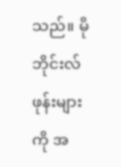သည်။ မိုဘိုင်းလ်ဖုန်းများကို အ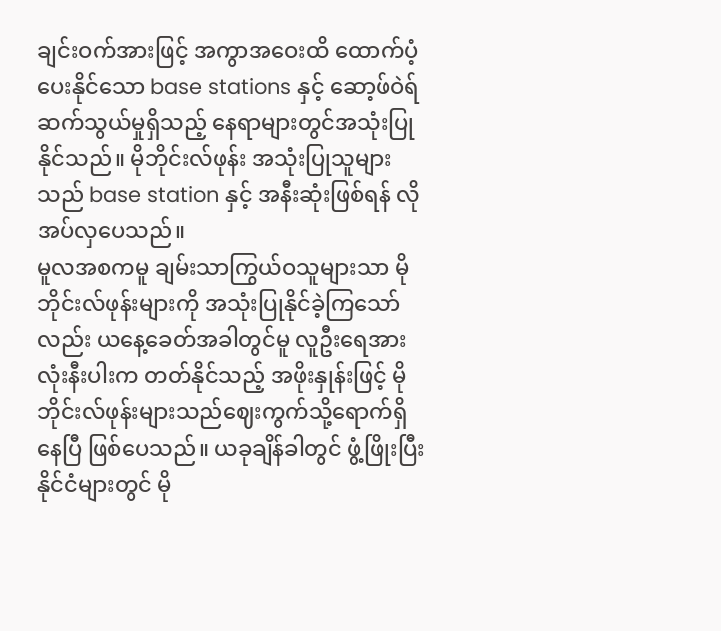ချင်းဝက်အားဖြင့် အကွာအဝေးထိ ထောက်ပံ့ပေးနိုင်သော base stations နှင့် ဆော့ဖ်ဝဲရ်ဆက်သွယ်မှုရှိသည့် နေရာများတွင်အသုံးပြုနိုင်သည်။ မိုဘိုင်းလ်ဖုန်း အသုံးပြုသူများသည် base station နှင့် အနီးဆုံးဖြစ်ရန် လိုအပ်လှပေသည်။
မူလအစကမူ ချမ်းသာကြွယ်ဝသူများသာ မိုဘိုင်းလ်ဖုန်းများကို အသုံးပြုနိုင်ခဲ့ကြသော်လည်း ယနေ့ခေတ်အခါတွင်မူ လူဦးရေအားလုံးနီးပါးက တတ်နိုင်သည့် အဖိုးနှုန်းဖြင့် မိုဘိုင်းလ်ဖုန်းများသည်ဈေးကွက်သို့ရောက်ရှိနေပြီ ဖြစ်ပေသည်။ ယခုချိန်ခါတွင် ဖွံ့ဖြိုးပြီးနိုင်ငံများတွင် မို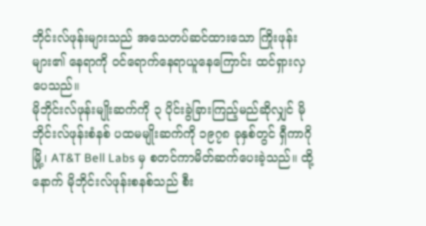ဘိုင်းလ်ဖုန်းများသည် အသေတပ်ဆင်ထားသော ကြိုးဖုန်းများ၏ နေရာကို ဝင်ရောက်နေရာယူနေကြောင်း ထင်ရှားလှပေသည်။
မိုဘိုင်းလ်ဖုန်းမျိုးဆက်ကို ၃ ပိုင်းခွဲခြားကြည့်မည်ဆိုလျှင် မိုဘိုင်းလ်ဖုန်းစံနစ် ပထမမျိုးဆက်ကို ၁၉၇၈ ခုနှစ်တွင် ရှီကာဂိုမြို့၊ AT&T Bell Labs မှ စတင်ကာမိတ်ဆက်ပေးခဲ့သည်။ ထို့နောက် မိုဘိုင်းလ်ဖုန်းစနစ်သည် စီး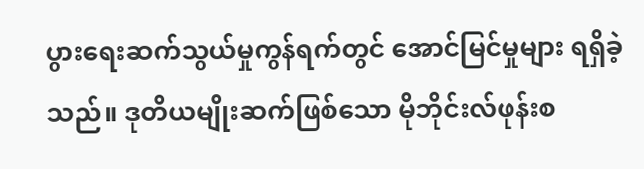ပွားရေးဆက်သွယ်မှုကွန်ရက်တွင် အောင်မြင်မှုများ ရရှိခဲ့သည်။ ဒုတိယမျိုးဆက်ဖြစ်သော မိုဘိုင်းလ်ဖုန်းစ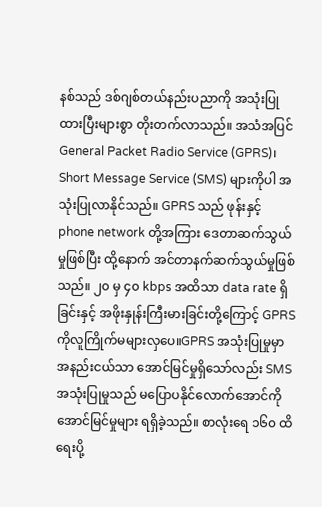နစ်သည် ဒစ်ဂျစ်တယ်နည်းပညာကို အသုံးပြုထားပြီးများစွာ တိုးတက်လာသည်။ အသံအပြင် General Packet Radio Service (GPRS)၊ Short Message Service (SMS) များကိုပါ အသုံးပြုလာနိုင်သည်။ GPRS သည် ဖုန်းနှင့် phone network တို့အကြား ဒေတာဆက်သွယ်မှုဖြစ်ပြီး ထို့နောက် အင်တာနက်ဆက်သွယ်မှုဖြစ်သည်။ ၂၀ မှ ၄၀ kbps အထိသာ data rate ရှိခြင်းနှင့် အဖိုးနှုန်းကြီးမားခြင်းတို့ကြောင့် GPRS ကိုလူကြိုက်မများလှပေ။GPRS အသုံးပြုမှုမှာ အနည်းငယ်သာ အောင်မြင်မှုရှိသော်လည်း SMS အသုံးပြုမှုသည် မပြောပနိုင်လောက်အောင်ကို အောင်မြင်မှုများ ရရှိခဲ့သည်။ စာလုံးရေ ၁၆၀ ထိရေးပို့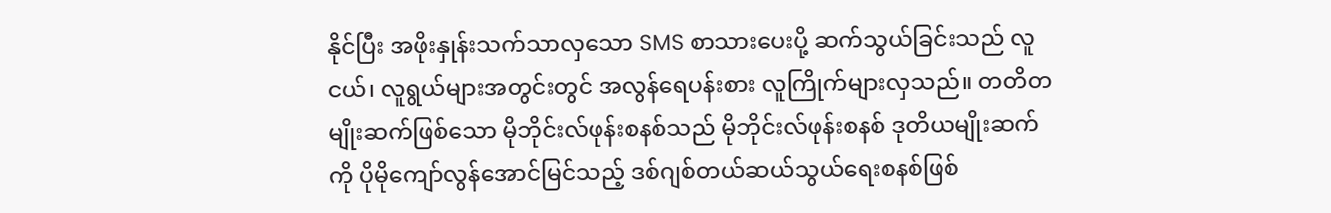နိုင်ပြီး အဖိုးနှုန်းသက်သာလှသော SMS စာသားပေးပို့ ဆက်သွယ်ခြင်းသည် လူငယ်၊ လူရွယ်များအတွင်းတွင် အလွန်ရေပန်းစား လူကြိုက်များလှသည်။ တတိတမျိုးဆက်ဖြစ်သော မိုဘိုင်းလ်ဖုန်းစနစ်သည် မိုဘိုင်းလ်ဖုန်းစနစ် ဒုတိယမျိုးဆက်ကို ပိုမိုကျော်လွန်အောင်မြင်သည့် ဒစ်ဂျစ်တယ်ဆယ်သွယ်ရေးစနစ်ဖြစ်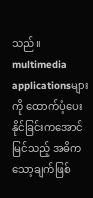သည်။ multimedia applicationsများကို ထောက်ပံ့ပေးနိုင်ခြင်းကအောင်မြင်သည့် အဓိကသော့ချက်ဖြစ်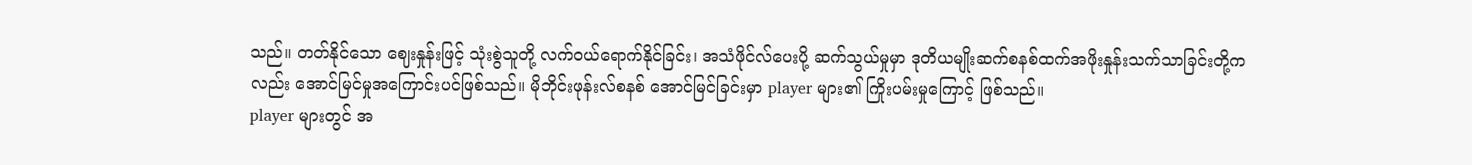သည်။ တတ်နိုင်သော ဈေးနှုန်းဖြင့် သုံးစွဲသူတို့ လက်ဝယ်ရောက်နိုင်ခြင်း၊ အသံဖိုင်လ်ပေးပို့ ဆက်သွယ်မှုမှာ ဒုတိယမျိုးဆက်စနစ်ထက်အဖိုးနှုန်းသက်သာခြင်းတို့ကလည်း အောင်မြင်မှုအကြောင်းပင်ဖြစ်သည်။ မိုဘိုင်းဖုန်းလ်စနစ် အောင်မြင်ခြင်းမှာ player များ၏ ကြိုးပမ်းမှုကြောင့် ဖြစ်သည်။
player များတွင် အ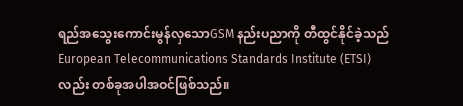ရည်အသွေးကောင်းမွန်လှသောGSM နည်းပညာကို တီထွင်နိုင်ခဲ့သည် European Telecommunications Standards Institute (ETSI) လည်း တစ်ခုအပါအဝင်ဖြစ်သည်။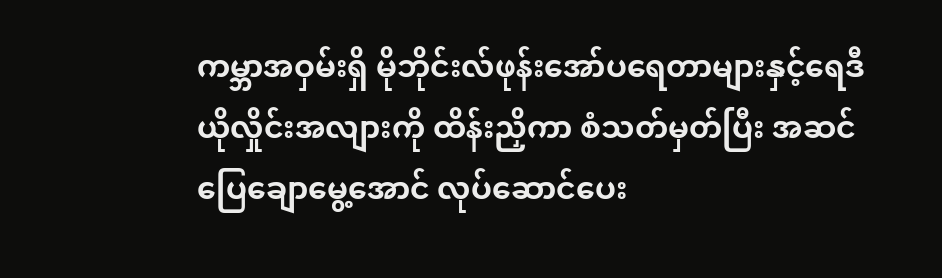ကမ္ဘာအဝှမ်းရှိ မိုဘိုင်းလ်ဖုန်းအော်ပရေတာများနှင့်ရေဒီယိုလှိုင်းအလျားကို ထိန်းညှိကာ စံသတ်မှတ်ပြီး အဆင်ပြေချောမွေ့အောင် လုပ်ဆောင်ပေး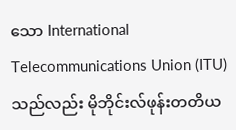သော International Telecommunications Union (ITU) သည်လည်း မိုဘိုင်းလ်ဖုန်းတတိယ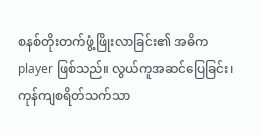စနစ်တိုးတက်ဖွံ့ဖြိုးလာခြင်း၏ အဓိက player ဖြစ်သည်။ လွယ်ကူအဆင်ပြေခြင်း၊ ကုန်ကျစရိတ်သက်သာ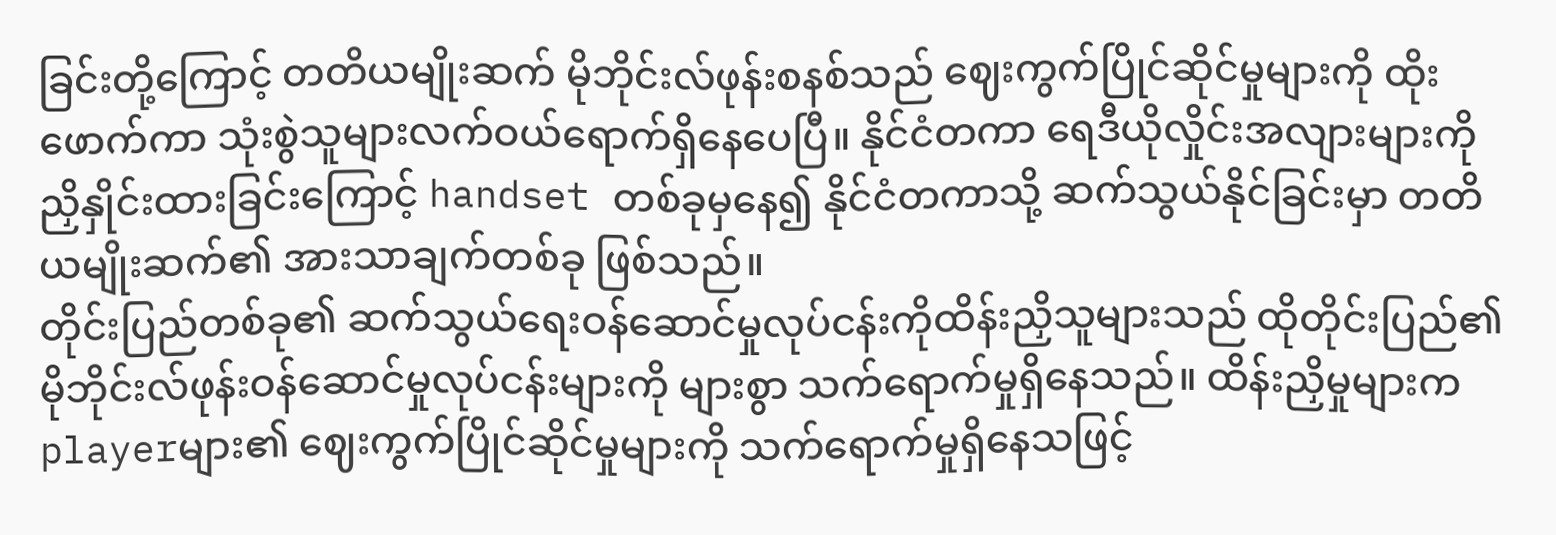ခြင်းတို့ကြောင့် တတိယမျိုးဆက် မိုဘိုင်းလ်ဖုန်းစနစ်သည် ဈေးကွက်ပြိုင်ဆိုင်မှုများကို ထိုးဖောက်ကာ သုံးစွဲသူများလက်ဝယ်ရောက်ရှိနေပေပြီ။ နိုင်ငံတကာ ရေဒီယိုလှိုင်းအလျားများကို ညှိနှိုင်းထားခြင်းကြောင့် handset တစ်ခုမှနေ၍ နိုင်ငံတကာသို့ ဆက်သွယ်နိုင်ခြင်းမှာ တတိယမျိုးဆက်၏ အားသာချက်တစ်ခု ဖြစ်သည်။
တိုင်းပြည်တစ်ခု၏ ဆက်သွယ်ရေးဝန်ဆောင်မှုလုပ်ငန်းကိုထိန်းညှိသူများသည် ထိုတိုင်းပြည်၏ မိုဘိုင်းလ်ဖုန်းဝန်ဆောင်မှုလုပ်ငန်းများကို များစွာ သက်ရောက်မှုရှိနေသည်။ ထိန်းညှိမှုများက playerများ၏ ဈေးကွက်ပြိုင်ဆိုင်မှုများကို သက်ရောက်မှုရှိနေသဖြင့်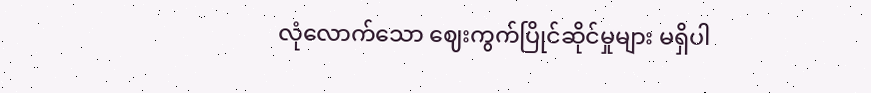လုံလောက်သော ဈေးကွက်ပြိုင်ဆိုင်မှုများ မရှိပါ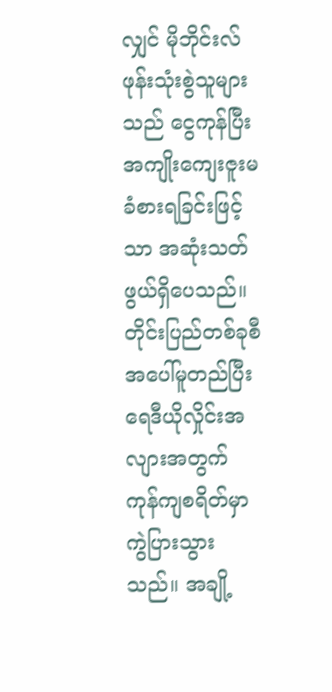လျှင် မိုဘိုင်းလ်ဖုန်းသုံးစွဲသူများသည် ငွေကုန်ပြီး အကျိုးကျေးဇူးမခံစားရခြင်းဖြင့်သာ အဆုံးသတ်ဖွယ်ရှိပေသည်။ တိုင်းပြည်တစ်ခုစီအပေါ်မူတည်ပြီး ရေဒီယိုလှိုင်းအလျားအတွက် ကုန်ကျစရိတ်မှာ ကွဲပြားသွားသည်။ အချို့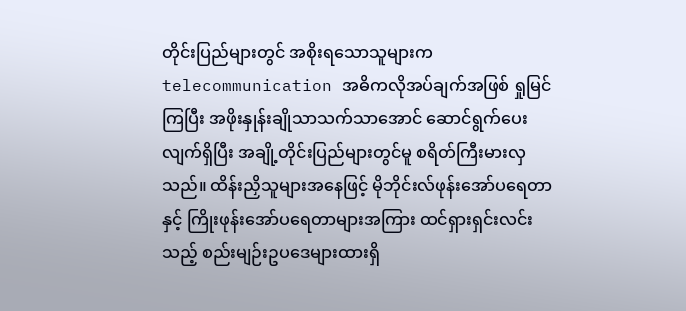တိုင်းပြည်များတွင် အစိုးရသောသူများက telecommunication အဓိကလိုအပ်ချက်အဖြစ် ရှုမြင်ကြပြီး အဖိုးနှုန်းချိုသာသက်သာအောင် ဆောင်ရွက်ပေးလျက်ရှိပြီး အချို့တိုင်းပြည်များတွင်မူ စရိတ်ကြီးမားလှသည်။ ထိန်းညှိသူများအနေဖြင့် မိုဘိုင်းလ်ဖုန်းအော်ပရေတာနှင့် ကြိုးဖုန်းအော်ပရေတာများအကြား ထင်ရှားရှင်းလင်းသည့် စည်းမျဉ်းဥပဒေများထားရှိ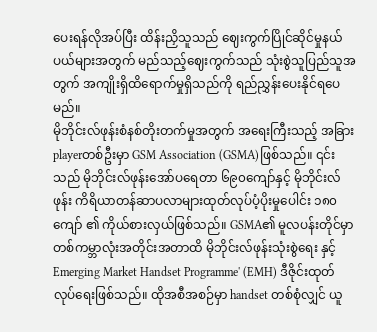ပေးရန်လိုအပ်ပြီး ထိန်းညှိသူသည် ဈေးကွက်ပြိုင်ဆိုင်မှုနယ်ပယ်များအတွက် မည်သည့်ဈေးကွက်သည် သုံးစွဲသူပြည်သူအတွက် အကျိုးရှိထိရောက်မှုရှိသည်ကို ရည်ညွှန်းပေးနိုင်ရပေမည်။
မိုဘိုင်းလ်ဖုန်းစံနစ်တိုးတက်မှုအတွက် အရေးကြီးသည့် အခြား playerတစ်ဦးမှာ GSM Association (GSMA)ဖြစ်သည်။ ၎င်းသည် မိုဘိုင်းလ်ဖုန်းအော်ပရေတာ ၆၉၀ကျော်နှင့် မိုဘိုင်းလ်ဖုန်း ကိရိယာတန်ဆာပလာများထုတ်လုပ်ပံ့ပိုးမှုပေါင်း ၁၈၀ ကျော် ၏ ကိုယ်စားလှယ်ဖြစ်သည်။ GSMA၏ မူလပန်းတိုင်မှာ တစ်ကမ္ဘာလုံးအတိုင်းအတာထိ မိုဘိုင်းလ်ဖုန်းသုံးစွဲရေး နှင့် Emerging Market Handset Programme' (EMH) ဒီဇိုင်းထုတ်လုပ်ရေးဖြစ်သည်။ ထိုအစီအစဉ်မှာ handset တစ်စုံလျှင် ယူ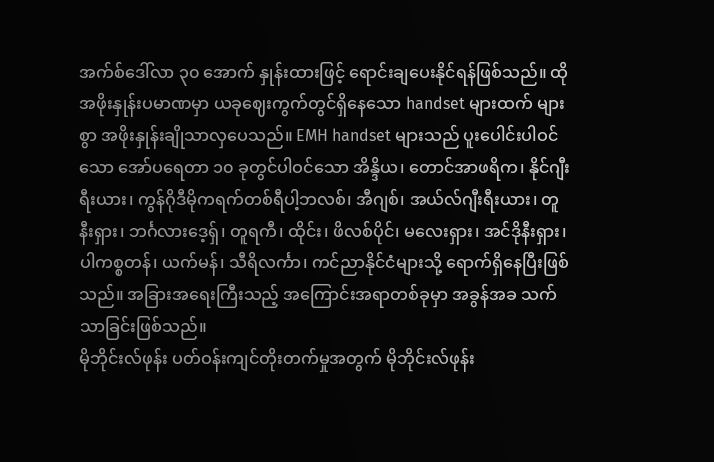အက်စ်ဒေါ်လာ ၃၀ အောက် နှုန်းထားဖြင့် ရောင်းချပေးနိုင်ရန်ဖြစ်သည်။ ထိုအဖိုးနှုန်းပမာဏမှာ ယခုဈေးကွက်တွင်ရှိနေသော handset များထက် များစွာ အဖိုးနှုန်းချိုသာလှပေသည်။ EMH handset များသည် ပူးပေါင်းပါဝင်သော အော်ပရေတာ ၁၀ ခုတွင်ပါဝင်သော အိန္ဒိယ၊ တောင်အာဖရိက၊ နိုင်ဂျီးရီးယား၊ ကွန်ဂိုဒီမိုကရက်တစ်ရီပါ့ဘလစ်၊ အီဂျစ်၊ အယ်လ်ဂျီးရီးယား၊ တူနီးရှား၊ ဘင်္ဂလားဒေ့ရှ်၊ တူရကီ၊ ထိုင်း၊ ဖိလစ်ပိုင်၊ မလေးရှား၊ အင်ဒိုနီးရှား၊ ပါကစ္စတန်၊ ယက်မန်၊ သီရိလင်္ကာ၊ ကင်ညာနိုင်ငံများသို့ ရောက်ရှိနေပြီးဖြစ်သည်။ အခြားအရေးကြီးသည့် အကြောင်းအရာတစ်ခုမှာ အခွန်အခ သက်သာခြင်းဖြစ်သည်။
မိုဘိုင်းလ်ဖုန်း ပတ်ဝန်းကျင်တိုးတက်မှုအတွက် မိုဘိုင်းလ်ဖုန်း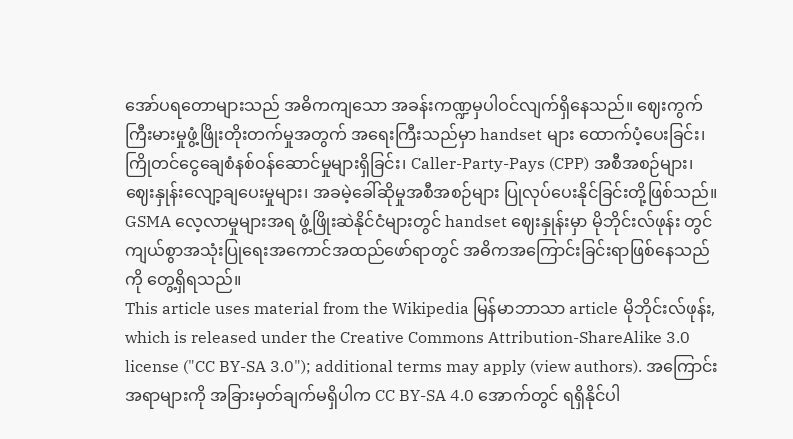အော်ပရတောများသည် အဓိကကျသော အခန်းကဏ္ဍမှပါဝင်လျက်ရှိနေသည်။ ဈေးကွက်ကြီးမားမှုဖွံ့ဖြိုးတိုးတက်မှုအတွက် အရေးကြီးသည်မှာ handset များ ထောက်ပံ့ပေးခြင်း၊ ကြိုတင်ငွေချေစံနစ်ဝန်ဆောင်မှုများရှိခြင်း၊ Caller-Party-Pays (CPP) အစီအစဉ်များ၊ ဈေးနှုန်းလျော့ချပေးမှုများ၊ အခမဲ့ခေါ်ဆိုမှုအစီအစဉ်များ ပြုလုပ်ပေးနိုင်ခြင်းတို့ဖြစ်သည်။
GSMA လေ့လာမှုများအရ ဖွံ့ဖြိုးဆဲနိုင်ငံများတွင် handset ဈေးနှုန်းမှာ မိုဘိုင်းလ်ဖုန်း တွင်ကျယ်စွာအသုံးပြုရေးအကောင်အထည်ဖော်ရာတွင် အဓိကအကြောင်းခြင်းရာဖြစ်နေသည်ကို တွေ့ရှိရသည်။
This article uses material from the Wikipedia မြန်မာဘာသာ article မိုဘိုင်းလ်ဖုန်း, which is released under the Creative Commons Attribution-ShareAlike 3.0 license ("CC BY-SA 3.0"); additional terms may apply (view authors). အကြောင်းအရာများကို အခြားမှတ်ချက်မရှိပါက CC BY-SA 4.0 အောက်တွင် ရရှိနိုင်ပါ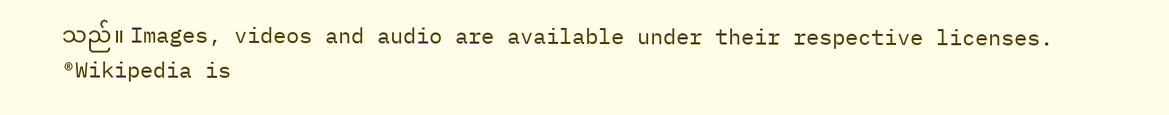သည်။ Images, videos and audio are available under their respective licenses.
®Wikipedia is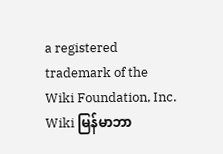a registered trademark of the Wiki Foundation, Inc. Wiki မြန်မာဘာ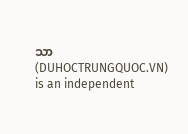သာ (DUHOCTRUNGQUOC.VN) is an independent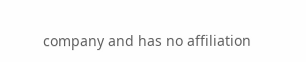company and has no affiliation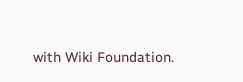with Wiki Foundation.